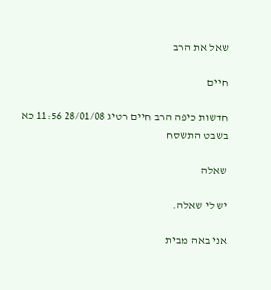שאל את הרב

חיים

חדשות כיפה הרב חיים רטיג 28/01/08 11:56 כא בשבט התשסח

שאלה

יש לי שאלה.

אני באה מבית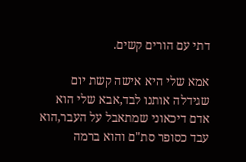דתי עם הורים קשים.

אמא שלי היא אישה קשת יום שגידלה אותנו לבד,אבא שלי הוא אדם דיכאוני שמתאבל על העבר,הוא עבד כסופר סת"ם והוא ברמה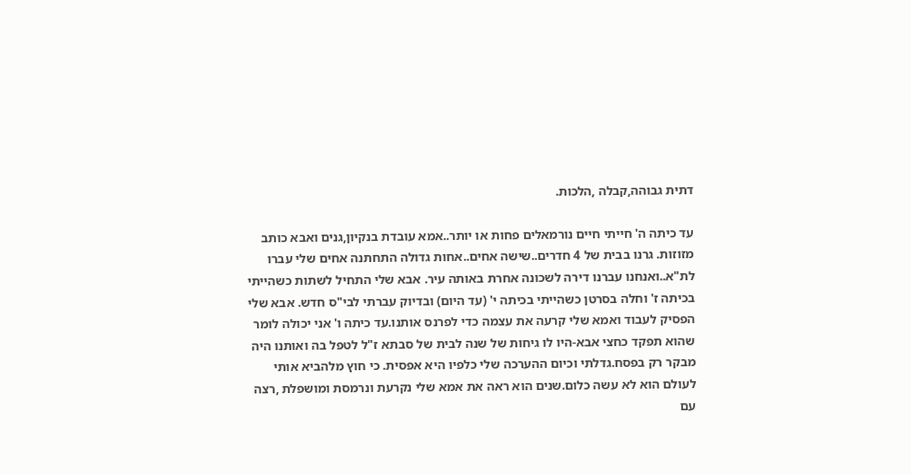דתית גבוהה,קבלה ,הלכות.

עד כיתה ה' חייתי חיים נורמאלים פחות או יותר..אמא עובדת בנקיון,גנים ואבא כותב מזוזות. גרנו בבית של 4 חדרים..שישה אחים..אחות גדולה התחתנה אחים שלי עברו לת"א..ואנחנו עברנו דירה לשכונה אחרת באותה עיר. אבא שלי התחיל לשתות כשהייתי בכיתה ז' וחלה בסרטן כשהייתי בכיתה י' (עד היום) ובדיוק עברתי לבי"ס חדש. אבא שלי הפסיק לעבוד ואמא שלי קרעה את עצמה כדי לפרנס אותנו.עד כיתה ו' אני יכולה לומר שהוא תפקד כחצי אבא-היו לו גיחות של שנה לבית של סבתא ז"ל לטפל בה ואותנו היה מבקר רק בפסח.גדלתי וכיום ההערכה שלי כלפיו היא אפסית. כי חוץ מלהביא אותי לעולם הוא לא עשה כלום.שנים הוא ראה את אמא שלי נקרעת ונרמסת ומושפלת ,רצה עם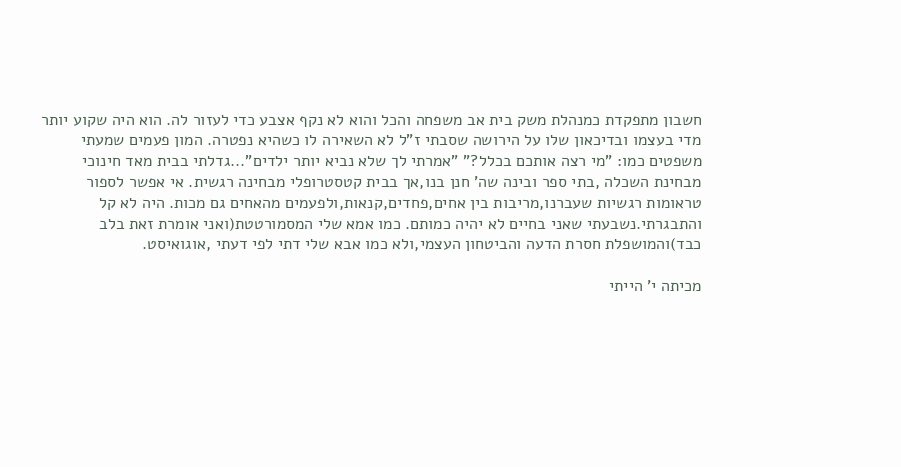חשבון מתפקדת כמנהלת משק בית אב משפחה והכל והוא לא נקף אצבע כדי לעזור לה. הוא היה שקוע יותר מדי בעצמו ובדיכאון שלו על הירושה שסבתי ז"ל לא השאירה לו כשהיא נפטרה. המון פעמים שמעתי משפטים כמו: "מי רצה אותכם בכלל?" "אמרתי לך שלא נביא יותר ילדים"...גדלתי בבית מאד חינוכי מבחינת השכלה ,בתי ספר ובינה שה' חנן בנו,אך בבית קטסטרופלי מבחינה רגשית. אי אפשר לספור טראומות רגשיות שעברנו,מריבות בין אחים,פחדים,קנאות,ולפעמים מהאחים גם מכות. היה לא קל והתבגרתי.נשבעתי שאני בחיים לא יהיה כמותם. כמו אמא שלי המסמורטטת(ואני אומרת זאת בלב כבד)והמושפלת חסרת הדעה והביטחון העצמי,ולא כמו אבא שלי דתי לפי דעתי ,אוגואיסט.

מכיתה י' הייתי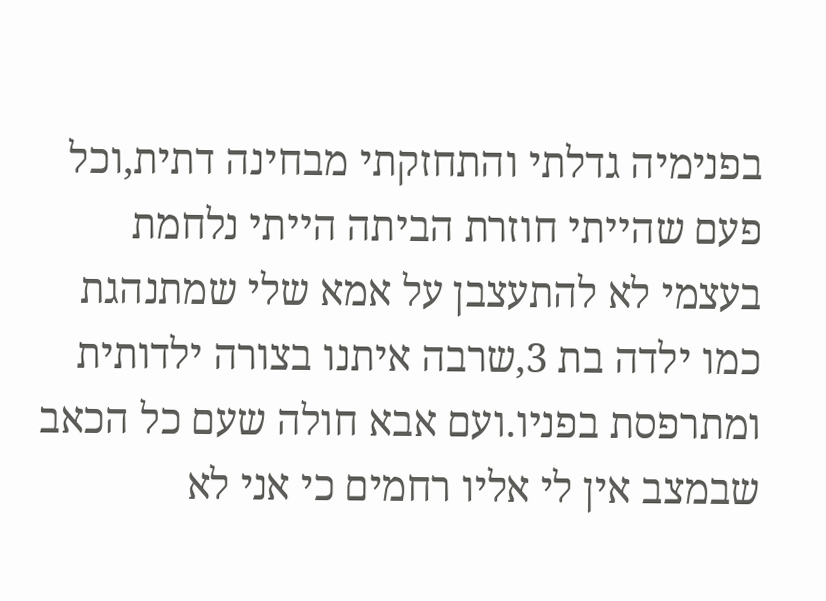בפנימיה גדלתי והתחזקתי מבחינה דתית,וכל פעם שהייתי חוזרת הביתה הייתי נלחמת בעצמי לא להתעצבן על אמא שלי שמתנהגת כמו ילדה בת 3,שרבה איתנו בצורה ילדותית ומתרפסת בפניו.ועם אבא חולה שעם כל הכאב שבמצב אין לי אליו רחמים כי אני לא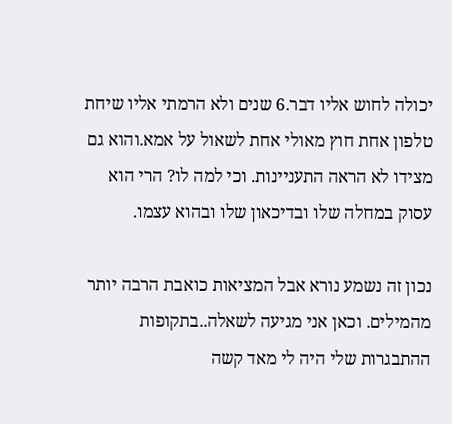יכולה לחוש אליו דבר.6 שנים ולא הרמתי אליו שיחת טלפון אחת חוץ מאולי אחת לשאול על אמא.והוא גם מצידו לא הראה התעניינות. וכי למה לו? הרי הוא עסוק במחלה שלו ובדיכאון שלו ובהוא עצמו.

נכון זה נשמע נורא אבל המציאות כואבת הרבה יותר מהמילים. וכאן אני מגיעה לשאלה..בתקופות ההתבגרות שלי היה לי מאד קשה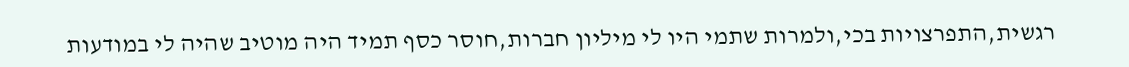רגשית,התפרצויות בכי,ולמרות שתמי היו לי מיליון חברות,חוסר כסף תמיד היה מוטיב שהיה לי במודעות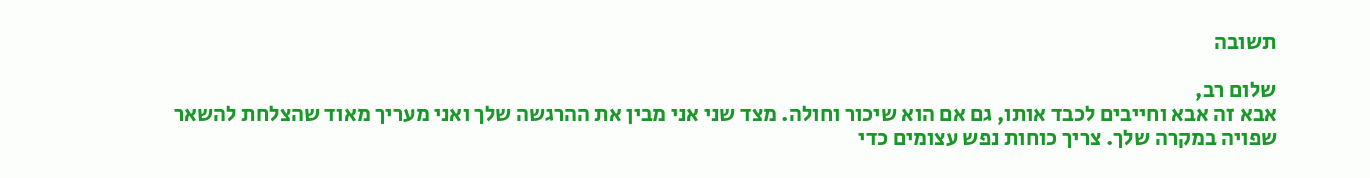תשובה

שלום רב,
אבא זה אבא וחייבים לכבד אותו, גם אם הוא שיכור וחולה. מצד שני אני מבין את ההרגשה שלך ואני מעריך מאוד שהצלחת להשאר שפויה במקרה שלך. צריך כוחות נפש עצומים כדי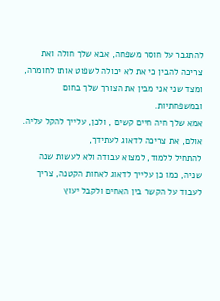להתגבר על חוסר משפחה, אבא שלך חולה ואת צריכה להבין כי את לא יכולה לשפוט אותו לחומרה, ומצד שני אני מבין את הצורך שלך בחום ובמשפחתיות.
אמא שלך חיה חיים קשים , ולכן, עלייך להקל עליה.
אולם, את צריכה לדאוג לעתידך,
להתחיל ללמוד, למצוא עבודה ולא לעשות שנה שניה, כמו כן עלייך לדאוג לאחות הקטנה, צריך לעבוד על הקשר בין האחים ולקבל יעוץ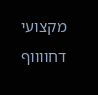מקצועי דחווווף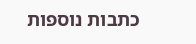כתבות נוספות